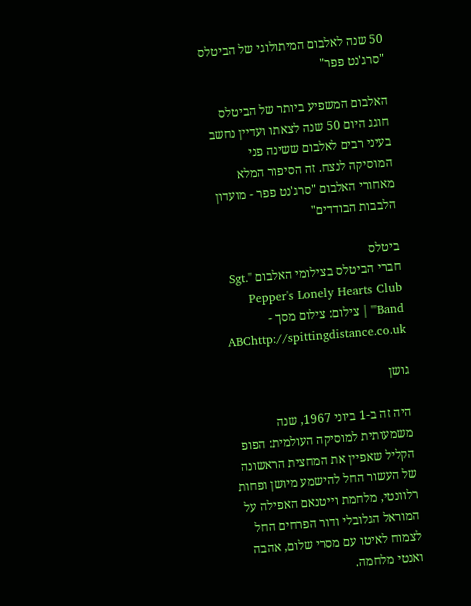50 שנה לאלבום המיתולוגי של הביטלס "סרג'נט פפר"

האלבום המשפיע ביותר של הביטלס חוגג היום 50 שנה לצאתו ועדיין נחשב בעיני רבים לאלבום ששינה פני המוסיקה לנצח. זה הסיפור המלא מאחורי האלבום "סרג'נט פפר - מועדון הלבבות הבודדים"

ביטלס
חברי הביטלס בצילומי האלבום "Sgt. Pepper's Lonely Hearts Club Band"' | צילום: צילום מסך - ABChttp://spittingdistance.co.uk

גושן

היה זה ב-1 ביוני 1967, שנה משמעותית למוסיקה העולמית: הפופ הקליל שאפיין את המחצית הראשונה של העשור החל להישמע מיושן ופחות רלוונטי, מלחמת וייטנאם האפילה על המוראל הגלובלי ודור הפרחים החל לצמוח לאיטו עם מסרי שלום, אהבה ואנטי מלחמה.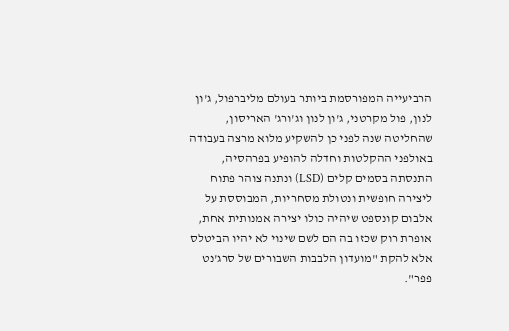הרביעייה המפורסמת ביותר בעולם מליברפול, ג'ון לנון, פול מקרטני, ג'ון לנון וג'ורג' האריסון, שהחליטה שנה לפני כן להשקיע מלוא מרצה בעבודה באולפני ההקלטות וחדלה להופיע בפרהסיה, התנסתה בסמים קלים (LSD) ונתנה צוהר פתוח ליצירה חופשית ונטולת מסחריות, המבוססת על אלבום קונספט שיהיה כולו יצירה אמנותית אחת, אופרת רוק שכזו בה הם לשם שינוי לא יהיו הביטלס אלא להקת "מועדון הלבבות השבורים של סרג'נט פפר".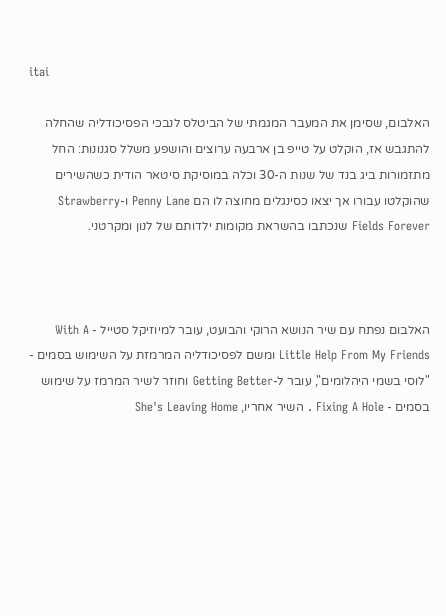itai

האלבום, שסימן את המעבר המגמתי של הביטלס לנבכי הפסיכודליה שהחלה להתגבש אז, הוקלט על טייפ בן ארבעה ערוצים והושפע משלל סגנונות: החל מתזמורות ביג בנד של שנות ה-30 וכלה במוסיקת סיטאר הודית כשהשירים שהוקלטו עבורו אך יצאו כסינגלים מחוצה לו הם Penny Lane ו-Strawberry Fields Forever שנכתבו בהשראת מקומות ילדותם של לנון ומקרטני.



האלבום נפתח עם שיר הנושא הרוקי והבועט, עובר למיוזיקל סטייל - With A Little Help From My Friends ומשם לפסיכודליה המרמזת על השימוש בסמים - "לוסי בשמי היהלומים", עובר ל-Getting Better וחוזר לשיר המרמז על שימוש בסמים - Fixing A Hole . השיר אחריו, She's Leaving Home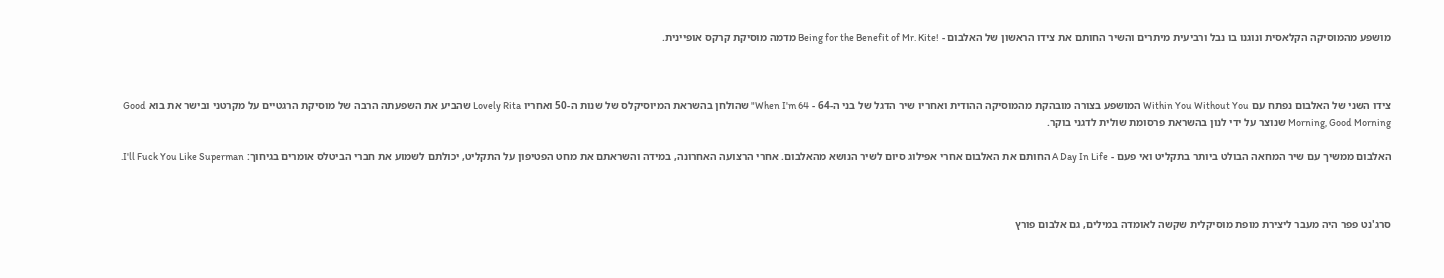מושפע מהמוסיקה הקלאסית ונוגנו בו נבל ורביעית מיתרים והשיר החותם את צידו הראשון של האלבום - !Being for the Benefit of Mr. Kite מדמה מוסיקת קרקס אופיינית.



צידו השני של האלבום נפתח עם Within You Without You המושפע בצורה מובהקת מהמוסיקה ההודית ואחריו שיר הדגל של בני ה-64 - When I'm 64" שהולחן בהשראת המיוסיקלס של שנות ה-50 ואחריו Lovely Rita שהביע את השפעתה הרבה של מוסיקת הרגטיים על מקרטני ובישר את בוא Good Morning, Good Morning שנוצר על ידי לנון בהשראת פרסומת שולית לדגני בוקר.

האלבום ממשיך עם שיר המחאה הבולט ביותר בתקליט ואי פעם - A Day In Life החותם את האלבום אחרי אפילוג סיום לשיר הנושא מהאלבום. אחרי הרצועה האחרונה, במידה והשראתם את מחט הפטיפון על התקליט, יכולתם לשמוע את חברי הביטלס אומרים בגיחוך: I'll Fuck You Like Superman.



סרג'נט פפר היה מעבר ליצירת מופת מוסיקלית שקשה לאומדה במילים, גם אלבום פורץ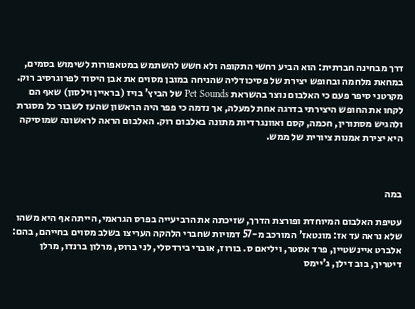דרך מבחינה חברתית: הוא הביע רחשי התקופה ולא חשש להשתמש במטאפורות לשימוש בסמים, במחאת מלחמה ובחופש יצירת של פסיכודליה שהניחה במובן מסוים את אבן היסוד לפרוגרסיב רוק. מקרטני סיפר פעם כי האלבום נוצר בהשראת Pet Sounds של הביץ' בויז (בראיין וילסון) שאף הם לקחו את החופש היצירתי בדרגה אחת למעלה, אך נדמה כי פפר היה הראשון שהעז לשבור כל מסגרת ולהגיש מסתורין, חכמה, קסם ואוונגרדיות מתונה באלבום רוק. האלבום הראה לראשונה שמוסיקה היא יצירת אמנות ציורית של ממש.



במה

עטיפת האלבום המיוחדת ופורצת הדרך, שזיכתה את הרביעייה בפרס הגראמי, הייתה אף היא משהו שלא נראה עד אז: מונטאז' המורכב מ-57 דמויות שחברי הלהקה העריצו בשלב מסוים בחייהם, בהם: אלברט איינשטיין, פרד אסטר, ויליאם ס. בורוז, אוברי בירדסלי, לני ברוס, מרלון ברנדו, מרלן דיטריך, בוב דילן, ג'יימס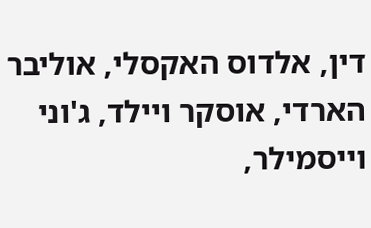דין, אלדוס האקסלי, אוליבר הארדי, אוסקר ויילד, ג'וני וייסמילר,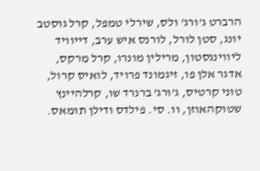הרברט ג'ורג' ולס, שירלי טמפל, קרל גוסטב יונג, סטן לורל, לורנס איש ערב, דייוויד ליווינגסטון, מרילין מונרו, קרל מרקס, אדגר אלן פו, זיגמונד פרויד, לואיס קרול, טוני קרטיס, ג'ורג' ברנרד שו, קרלהיינץ שטוקהאוזן, וו. סי. פילדס ודילן תומאס.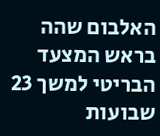האלבום שהה בראש המצעד הבריטי למשך 23 שבועות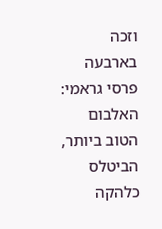וזכה בארבעה פרסי גראמי: האלבום הטוב ביותר, הביטלס כלהקה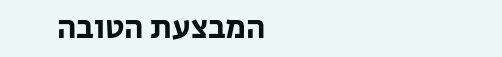המבצעת הטובה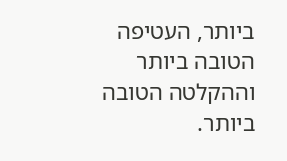ביותר, העטיפה הטובה ביותר וההקלטה הטובה ביותר.